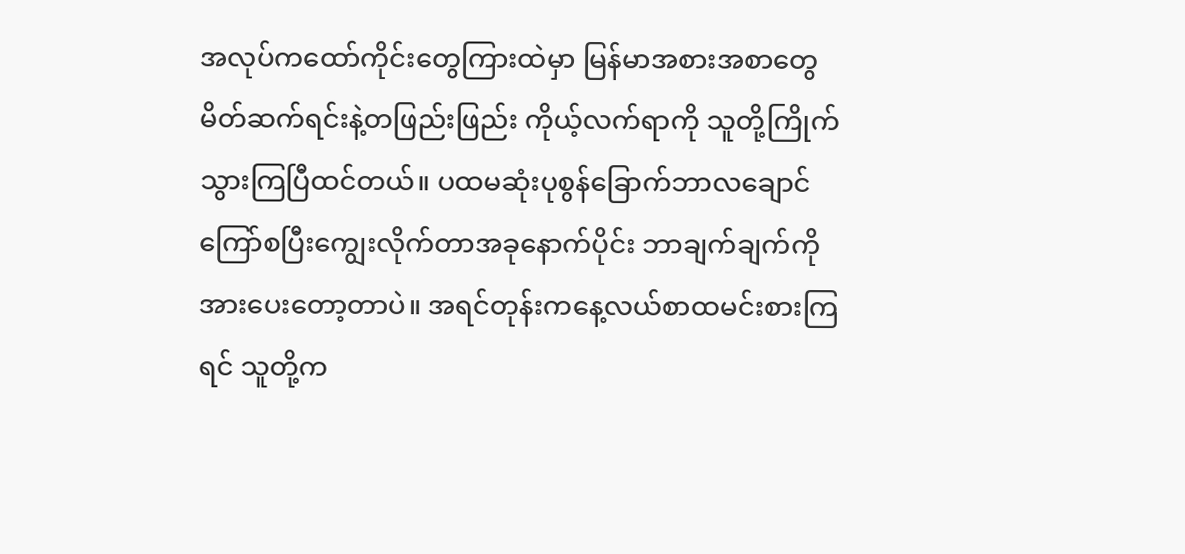အလုပ်ကထော်ကိုင်းတွေကြားထဲမှာ မြန်မာအစားအစာတွေမိတ်ဆက်ရင်းနဲ့တဖြည်းဖြည်း ကိုယ့်လက်ရာကို သူတို့ကြိုက်သွားကြပြီထင်တယ်။ ပထမဆုံးပုစွန်ခြောက်ဘာလချောင်ကြော်စပြီးကျွေးလိုက်တာအခုနောက်ပိုင်း ဘာချက်ချက်ကို အားပေးတော့တာပဲ။ အရင်တုန်းကနေ့လယ်စာထမင်းစားကြရင် သူတို့က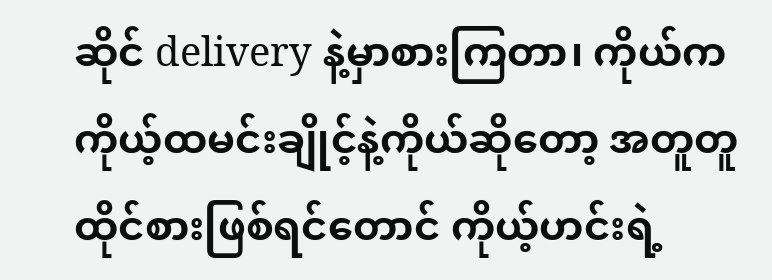ဆိုင် delivery နဲ့မှာစားကြတာ၊ ကိုယ်က ကိုယ့်ထမင်းချိုင့်နဲ့ကိုယ်ဆိုတော့ အတူတူထိုင်စားဖြစ်ရင်တောင် ကိုယ့်ဟင်းရဲ့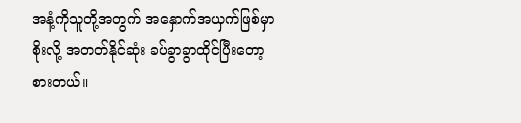အနံ့ကိုသူတို့အတွက် အနှောက်အယှက်ဖြစ်မှာစိုးလို့ အတတ်နိုင်ဆုံး ခပ်ခွာခွာထိုင်ပြီးတော့ စားတယ်။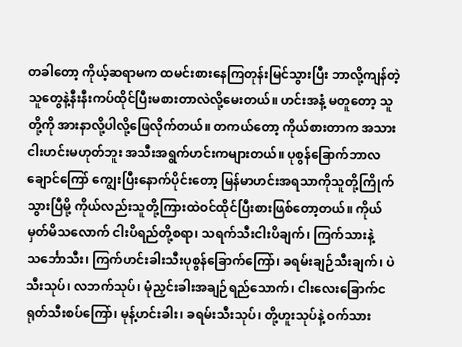တခါတော့ ကိုယ့်ဆရာမက ထမင်းစားနေကြတုန်းမြင်သွားပြီး ဘာလို့ကျန်တဲ့သူတွေနဲ့နီးနီးကပ်ထိုင်ပြီးမစားတာလဲလို့မေးတယ်။ ဟင်းအနံ့ မတူတော့ သူတို့ကို အားနာလို့ပါလို့ဖြေလိုက်တယ်။ တကယ်တော့ ကိုယ်စားတာက အသားငါးဟင်းမဟုတ်ဘူး အသီးအရွက်ဟင်းကများတယ်။ ပုစွန်ခြောက်ဘာလချောင်ကြော် ကျွေးပြီးနောက်ပိုင်းတော့ မြန်မာဟင်းအရသာကိုသူတို့ကြိုက်သွားပြီမို့ ကိုယ်လည်းသူတို့ကြားထဲဝင်ထိုင်ပြီးစားဖြစ်တော့တယ်။ ကိုယ်မှတ်မိသလောက် ငါးပိရည်တို့စရာ၊ သရက်သီးငါးပိချက်၊ ကြက်သားနဲ့သင်္ဘောသီး၊ ကြက်ဟင်းခါးသီးပုစွန်ခြောက်ကြော်၊ ခရမ်းချဉ်သီးချက်၊ ပဲသီးသုပ်၊ လဘက်သုပ်၊ မုံညှင်းခါးအချဉ်ရည်သောက်၊ ငါးလေးခြောက်ငရုတ်သီးစပ်ကြော်၊ မုန့်ဟင်းခါး၊ ခရမ်းသီးသုပ်၊ တို့ဟူးသုပ်နဲ့ ဝက်သား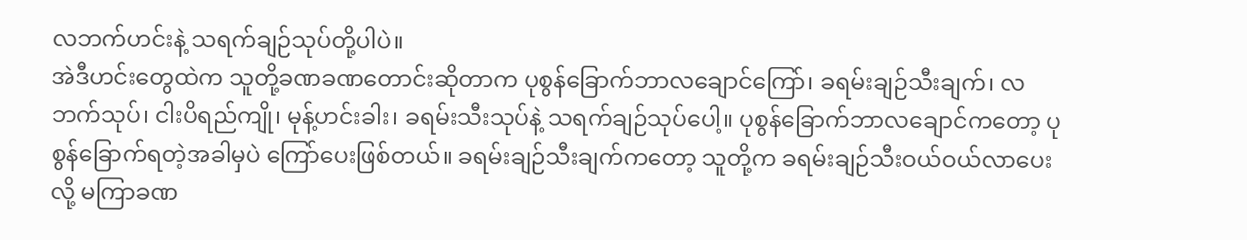လဘက်ဟင်းနဲ့ သရက်ချဉ်သုပ်တို့ပါပဲ။
အဲဒီဟင်းတွေထဲက သူတို့ခဏခဏတောင်းဆိုတာက ပုစွန်ခြောက်ဘာလချောင်ကြော်၊ ခရမ်းချဉ်သီးချက်၊ လဘက်သုပ်၊ ငါးပိရည်ကျို၊ မုန့်ဟင်းခါး၊ ခရမ်းသီးသုပ်နဲ့ သရက်ချဉ်သုပ်ပေါ့။ ပုစွန်ခြောက်ဘာလချောင်ကတော့ ပုစွန်ခြောက်ရတဲ့အခါမှပဲ ကြော်ပေးဖြစ်တယ်။ ခရမ်းချဉ်သီးချက်ကတော့ သူတို့က ခရမ်းချဉ်သီးဝယ်ဝယ်လာပေးလို့ မကြာခဏ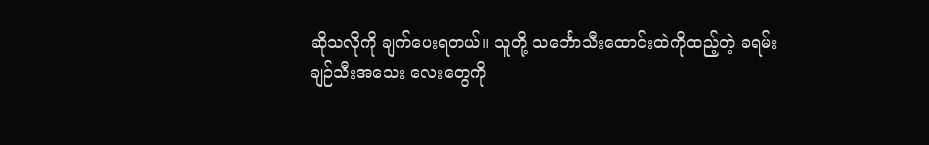ဆိုသလိုကို ချက်ပေးရတယ်။ သူတို့ သင်္ဘောသီးထောင်းထဲကိုထည့်တဲ့ ခရမ်းချဉ်သီးအသေး လေးတွေကို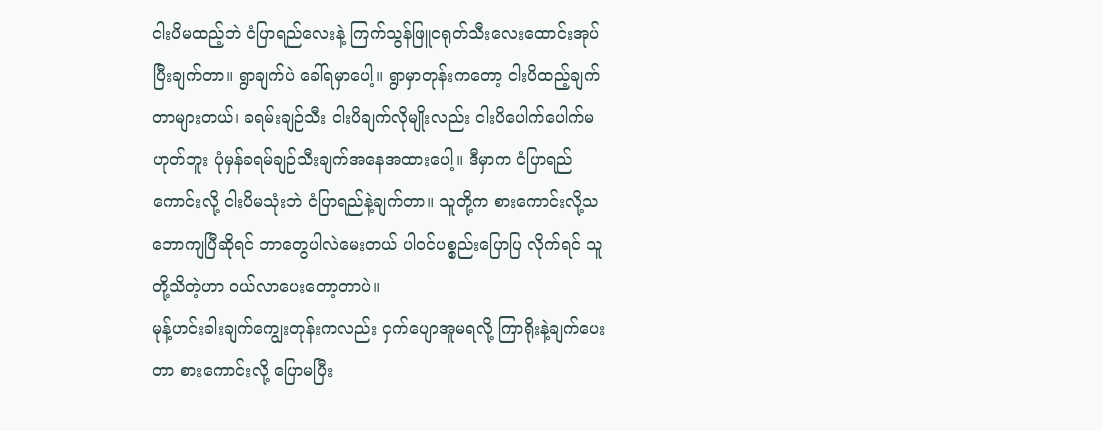ငါးပိမထည့်ဘဲ ငံပြာရည်လေးနဲ့ ကြက်သွန်ဖြူငရုတ်သီးလေးထောင်းအုပ်ပြီးချက်တာ။ ရွာချက်ပဲ ခေါ်ရမှာပေါ့။ ရွာမှာတုန်းကတော့ ငါးပိထည့်ချက်တာများတယ်၊ ခရမ်းချဉ်သီး ငါးပိချက်လိုမျိုးလည်း ငါးပိပေါက်ပေါက်မဟုတ်ဘူး ပုံမှန်ခရမ်ချဉ်သီးချက်အနေအထားပေါ့။ ဒီမှာက ငံပြာရည်ကောင်းလို့ ငါးပိမသုံးဘဲ ငံပြာရည်နဲ့ချက်တာ။ သူတို့က စားကောင်းလို့သဘောကျပြီဆိုရင် ဘာတွေပါလဲမေးတယ် ပါဝင်ပစ္စည်းပြောပြ လိုက်ရင် သူတို့သိတဲ့ဟာ ဝယ်လာပေးတော့တာပဲ။
မုန့်ဟင်းခါးချက်ကျွေးတုန်းကလည်း ငှက်ပျောအူမရလို့ ကြာရိုးနဲ့ချက်ပေးတာ စားကောင်းလို့ ပြောမပြီး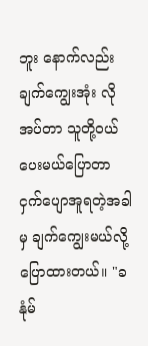ဘူး နောက်လည်းချက်ကျွေးအုံး လိုအပ်တာ သူတို့ဝယ်ပေးမယ်ပြောတာ ငှက်ပျောအူရတဲ့အခါမှ ချက်ကျွေးမယ်လို့ ပြောထားတယ်။ "ခနုံမ်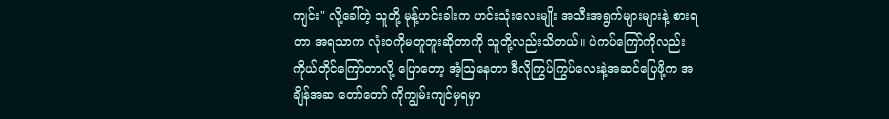ကျင်း" လို့ခေါ်တဲ့ သူတို့ မုန့်ဟင်းခါးက ဟင်းသုံးလေးမျိုး အသီးအရွက်များများနဲ့ စားရတာ အရသာက လုံးဝကိုမတူဘူးဆိုတာကို သူတို့လည်းသိတယ်။ ပဲကပ်ကြော်ကိုလည်း ကိုယ်တိုင်ကြော်တာလို့ ပြောတော့ အံ့ဩနေတာ ဒီလိုကြွပ်ကြွပ်လေးနဲ့အဆင်ပြေဖို့က အချိန်အဆ တော်တော် ကိုကျွမ်းကျင်မှရမှာ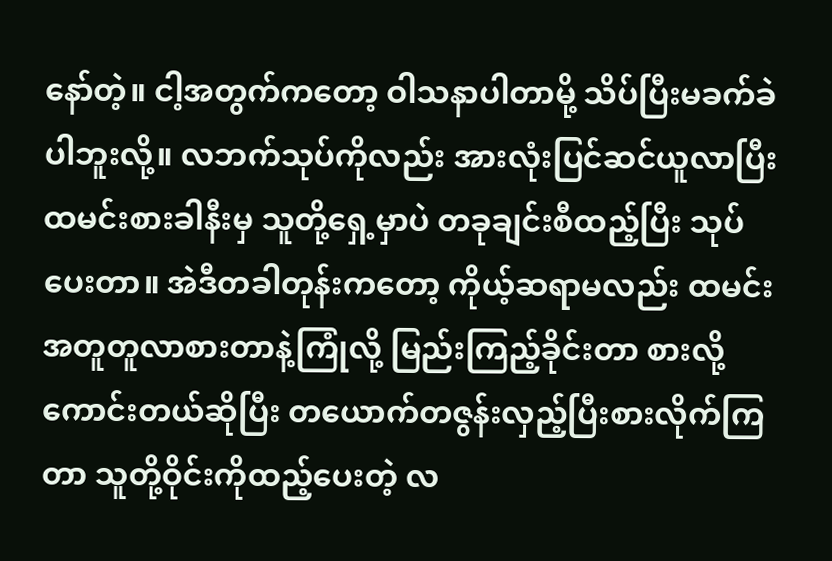နော်တဲ့။ ငါ့အတွက်ကတော့ ဝါသနာပါတာမို့ သိပ်ပြီးမခက်ခဲပါဘူးလို့။ လဘက်သုပ်ကိုလည်း အားလုံးပြင်ဆင်ယူလာပြီး ထမင်းစားခါနီးမှ သူတို့ရှေ့မှာပဲ တခုချင်းစီထည့်ပြီး သုပ်ပေးတာ။ အဲဒီတခါတုန်းကတော့ ကိုယ့်ဆရာမလည်း ထမင်းအတူတူလာစားတာနဲ့ကြုံလို့ မြည်းကြည့်ခိုင်းတာ စားလို့ကောင်းတယ်ဆိုပြီး တယောက်တဇွန်းလှည့်ပြီးစားလိုက်ကြတာ သူတို့ဝိုင်းကိုထည့်ပေးတဲ့ လ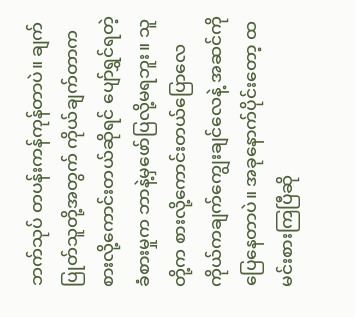ဘက်သုပ် တပန်းကန်ကုန်တာပဲ။ ချက်ပြုတ်သူတို့အတွက် ကိုယ်ချက်တာက စားလို့ကောင်းတယ်ဆိုရင် ပျော်ရွှင်ရတဲ့ခံစားမှုက ဘာနဲ့မှဖော်ပြလို့မရဘူး။ သူတို့က စားလို့ကောင်းတယ်ပြောလေ ကိုယ်ကချက်ကျွေးချင်လေနဲ့ အဆင်ကိုပြေနေတာပဲ။ အခုနောက်ပိုင်းတော့ ထမင်းစားကြပြီဆို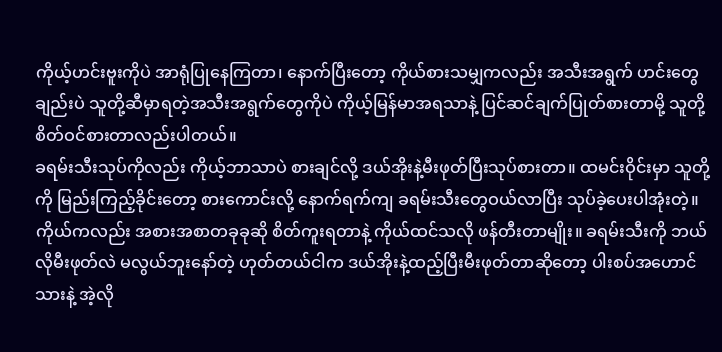ကိုယ့်ဟင်းဗူးကိုပဲ အာရုံပြုနေကြတာ၊ နောက်ပြီးတော့ ကိုယ်စားသမျှကလည်း အသီးအရွက် ဟင်းတွေချည်းပဲ သူတို့ဆီမှာရတဲ့အသီးအရွက်တွေကိုပဲ ကိုယ့်မြန်မာအရသာနဲ့ ပြင်ဆင်ချက်ပြုတ်စားတာမို့ သူတို့စိတ်ဝင်စားတာလည်းပါတယ်။
ခရမ်းသီးသုပ်ကိုလည်း ကိုယ့်ဘာသာပဲ စားချင်လို့ ဒယ်အိုးနဲ့မီးဖုတ်ပြီးသုပ်စားတာ။ ထမင်းဝိုင်းမှာ သူတို့ကို မြည်းကြည့်ခိုင်းတော့ စားကောင်းလို့ နောက်ရက်ကျ ခရမ်းသီးတွေဝယ်လာပြီး သုပ်ခဲ့ပေးပါအုံးတဲ့။ ကိုယ်ကလည်း အစားအစာတခုခုဆို စိတ်ကူးရတာနဲ့ ကိုယ်ထင်သလို ဖန်တီးတာမျိုး။ ခရမ်းသီးကို ဘယ်လိုမီးဖုတ်လဲ မလွယ်ဘူးနော်တဲ့ ဟုတ်တယ်ငါက ဒယ်အိုးနဲ့ထည့်ပြီးမီးဖုတ်တာဆိုတော့ ပါးစပ်အဟောင်သားနဲ့ အဲ့လို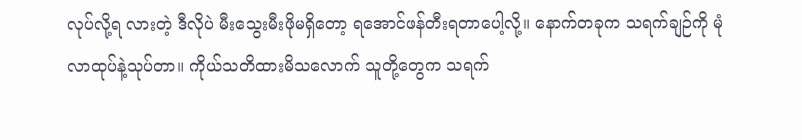လုပ်လို့ရ လားတဲ့ ဒီလိုပဲ မီးသွေးမီးဖိုမရှိတော့ ရအောင်ဖန်တီးရတာပေါ့လို့။ နောက်တခုက သရက်ချဉ်ကို မုံလာထုပ်နဲ့သုပ်တာ။ ကိုယ်သတိထားမိသလောက် သူတို့တွေက သရက်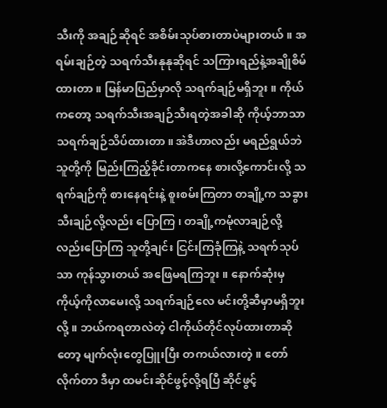သီးကို အချဉ်ဆိုရင် အစိမ်းသုပ်စားတာပဲများတယ်။ အရမ်းချဉ်တဲ့ သရက်သီးနုနုဆိုရင် သကြားရည်နဲ့အချိုစိမ်ထားတာ။ မြန်မာပြည်မှာလို သရက်ချဉ်မရှိဘူး။ ကိုယ်ကတော့ သရက်သီးအချဉ်သီးရတဲ့အခါဆို ကိုယ့်ဘာသာ သရက်ချဉ်သိပ်ထားတာ။ အဲဒီဟာလည်း မရည်ရွယ်ဘဲ သူတို့ကို မြည်းကြည့်ခိုင်းတာကနေ စားလို့ကောင်းလို့ သရက်ချဉ်ကို စားနေရင်းနဲ့ စူးစမ်းကြတာ တချို့က သခွားသီးချဉ်လို့လည်း ပြောကြ၊ တချို့ကမုံလာချဉ်လို့လည်းပြောကြ သူတို့ချင်း ငြင်းကြခုံကြနဲ့ သရက်သုပ်သာ ကုန်သွားတယ် အဖြေမရကြဘူး။ နောက်ဆုံးမှ ကိုယ့်ကိုလာမေးလို့ သရက်ချဉ်လေ မင်းတို့ဆီမှာမရှိဘူးလို့။ ဘယ်ကရတာလဲတဲ့ ငါကိုယ်တိုင်လုပ်ထားတာဆိုတော့ မျက်လုံးတွေပြူးပြီး တကယ်လားတဲ့။ တော်လိုက်တာ ဒီမှာ ထမင်းဆိုင်ဖွင့်လို့ရပြီ ဆိုင်ဖွင့်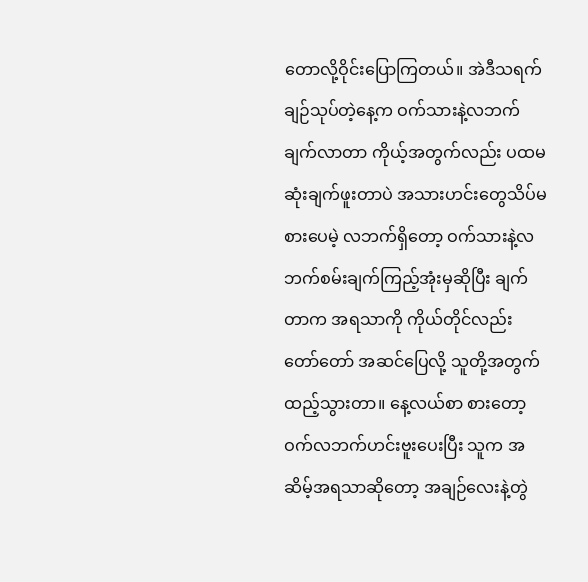တောလို့ဝိုင်းပြောကြတယ်။ အဲဒီသရက်ချဉ်သုပ်တဲ့နေ့က ဝက်သားနဲ့လဘက် ချက်လာတာ ကိုယ့်အတွက်လည်း ပထမဆုံးချက်ဖူးတာပဲ အသားဟင်းတွေသိပ်မစားပေမဲ့ လဘက်ရှိတော့ ဝက်သားနဲ့လဘက်စမ်းချက်ကြည့်အုံးမှဆိုပြီး ချက်တာက အရသာကို ကိုယ်တိုင်လည်းတော်တော် အဆင်ပြေလို့ သူတို့အတွက်ထည့်သွားတာ။ နေ့လယ်စာ စားတော့ ဝက်လဘက်ဟင်းဗူးပေးပြီး သူက အဆိမ့်အရသာဆိုတော့ အချဉ်လေးနဲ့တွဲ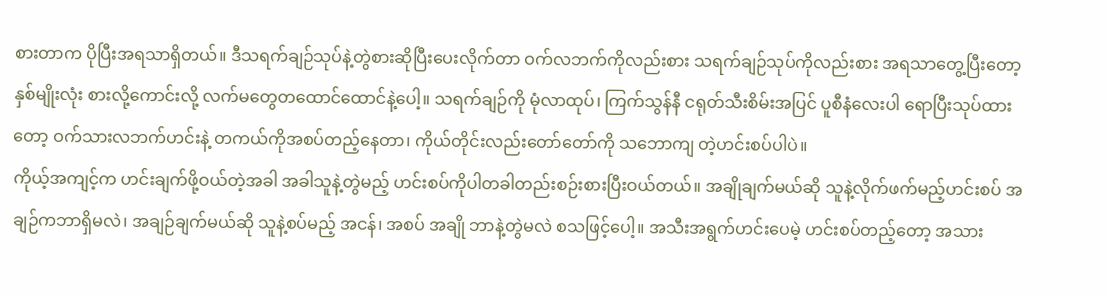စားတာက ပိုပြီးအရသာရှိတယ်။ ဒီသရက်ချဉ်သုပ်နဲ့တွဲစားဆိုပြီးပေးလိုက်တာ ဝက်လဘက်ကိုလည်းစား သရက်ချဉ်သုပ်ကိုလည်းစား အရသာတွေ့ပြီးတော့ နှစ်မျိုးလုံး စားလို့ကောင်းလို့ လက်မတွေတထောင်ထောင်နဲ့ပေါ့။ သရက်ချဉ်ကို မုံလာထုပ်၊ ကြက်သွန်နီ ငရုတ်သီးစိမ်းအပြင် ပူစီနံလေးပါ ရောပြီးသုပ်ထားတော့ ဝက်သားလဘက်ဟင်းနဲ့ တကယ်ကိုအစပ်တည့်နေတာ၊ ကိုယ်တိုင်းလည်းတော်တော်ကို သဘောကျ တဲ့ဟင်းစပ်ပါပဲ။
ကိုယ့်အကျင့်က ဟင်းချက်ဖို့ဝယ်တဲ့အခါ အခါသူနဲ့တွဲမည့် ဟင်းစပ်ကိုပါတခါတည်းစဉ်းစားပြီးဝယ်တယ်။ အချိုချက်မယ်ဆို သူနဲ့လိုက်ဖက်မည့်ဟင်းစပ် အချဉ်ကဘာရှိမလဲ၊ အချဉ်ချက်မယ်ဆို သူနဲ့စပ်မည့် အငန်၊ အစပ် အချို ဘာနဲ့တွဲမလဲ စသဖြင့်ပေါ့။ အသီးအရွက်ဟင်းပေမဲ့ ဟင်းစပ်တည့်တော့ အသား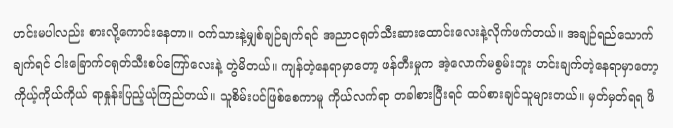ဟင်းမပါလည်း စားလို့ကောင်းနေတာ။ ဝက်သားနဲ့မျှစ်ချဉ်ချက်ရင် အညာငရုတ်သီးဆားထောင်းလေးနဲ့လိုက်ဖက်တယ်။ အချဉ်ရည်သောက် ချက်ရင် ငါးခြောက်ငရုတ်သီးစပ်ကြော်လေးနဲ့ တွဲမိတယ်။ ကျန်တဲ့နေရာမှာတော့ ဖန်တီးမှုက အဲ့လောက်မစွမ်းဘူး ဟင်းချက်တဲ့နေရာမှာတော့ ကိုယ့်ကိုယ်ကိုယ် ရာနှုန်းပြည့်ယုံကြည်တယ်။ သူစိမ်းပင်ဖြစ်စေကာမူ ကိုယ်လက်ရာ တခါစားပြီးရင် ထပ်စားချင်သူများတယ်။ မှတ်မှတ်ရရ ဖိ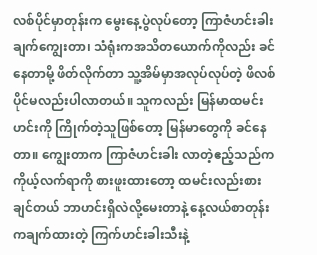လစ်ပိုင်မှာတုန်းက မွေးနေ့ပွဲလုပ်တော့ ကြာဇံဟင်းခါးချက်ကျွေးတာ၊ သံရုံးကအသိတယောက်ကိုလည်း ခင်နေတာမို့ ဖိတ်လိုက်တာ သူ့အိမ်မှာအလုပ်လုပ်တဲ့ ဖိလစ်ပိုင်မလည်းပါလာတယ်။ သူကလည်း မြန်မာထမင်းဟင်းကို ကြိုက်တဲ့သူဖြစ်တော့ မြန်မာတွေကို ခင်နေတာ။ ကျွေးတာက ကြာဇံဟင်းခါး လာတဲ့ဧည့်သည်က ကိုယ့်လက်ရာကို စားဖူးထားတော့ ထမင်းလည်းစားချင်တယ် ဘာဟင်းရှိလဲလို့မေးတာနဲ့ နေ့လယ်စာတုန်းကချက်ထားတဲ့ ကြက်ဟင်းခါးသီးနဲ့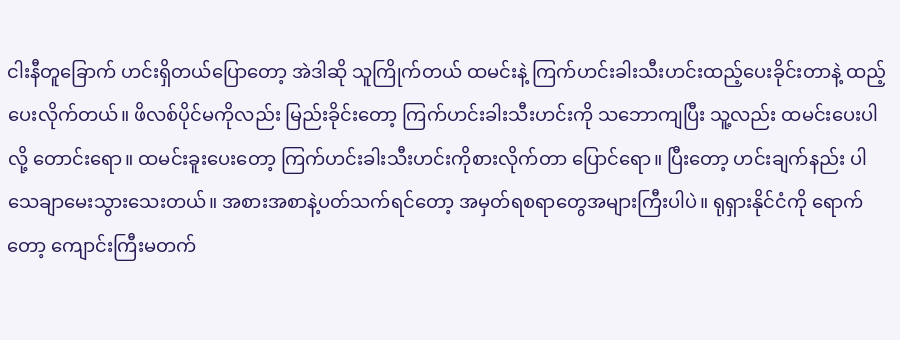ငါးနီတူခြောက် ဟင်းရှိတယ်ပြောတော့ အဲဒါဆို သူကြိုက်တယ် ထမင်းနဲ့ ကြက်ဟင်းခါးသီးဟင်းထည့်ပေးခိုင်းတာနဲ့ ထည့်ပေးလိုက်တယ်။ ဖိလစ်ပိုင်မကိုလည်း မြည်းခိုင်းတော့ ကြက်ဟင်းခါးသီးဟင်းကို သဘောကျပြီး သူ့လည်း ထမင်းပေးပါလို့ တောင်းရော။ ထမင်းခူးပေးတော့ ကြက်ဟင်းခါးသီးဟင်းကိုစားလိုက်တာ ပြောင်ရော။ ပြီးတော့ ဟင်းချက်နည်း ပါသေချာမေးသွားသေးတယ်။ အစားအစာနဲ့ပတ်သက်ရင်တော့ အမှတ်ရစရာတွေအများကြီးပါပဲ။ ရုရှားနိုင်ငံကို ရောက်တော့ ကျောင်းကြီးမတက်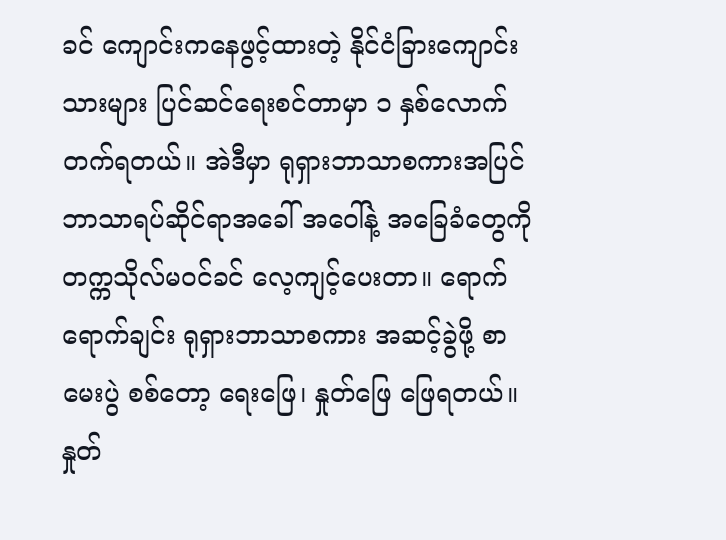ခင် ကျောင်းကနေဖွင့်ထားတဲ့ နိုင်ငံခြားကျောင်းသားများ ပြင်ဆင်ရေးစင်တာမှာ ၁ နှစ်လောက်တက်ရတယ်။ အဲဒီမှာ ရုရှားဘာသာစကားအပြင် ဘာသာရပ်ဆိုင်ရာအခေါ် အဝေါ်နဲ့ အခြေခံတွေကို တက္ကသိုလ်မဝင်ခင် လေ့ကျင့်ပေးတာ။ ရောက်ရောက်ချင်း ရုရှားဘာသာစကား အဆင့်ခွဲဖို့ စာမေးပွဲ စစ်တော့ ရေးဖြေ၊ နှုတ်ဖြေ ဖြေရတယ်။ နှုတ်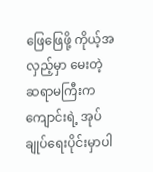ဖြေဖြေဖို့ ကိုယ့်အလှည့်မှာ မေးတဲ့ဆရာမကြီးက ကျောင်းရဲ့ အုပ်ချုပ်ရေးပိုင်းမှာပါ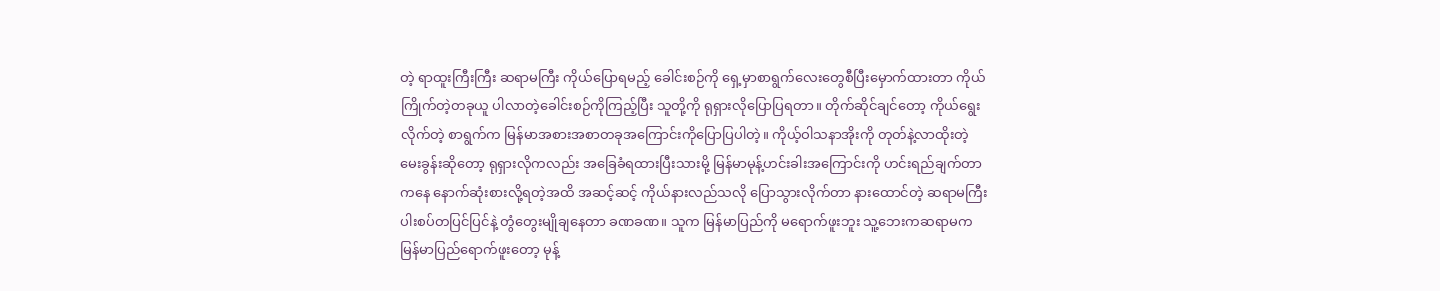တဲ့ ရာထူးကြီးကြီး ဆရာမကြီး ကိုယ်ပြောရမည့် ခေါင်းစဉ်ကို ရှေ့မှာစာရွက်လေးတွေစီပြီးမှောက်ထားတာ ကိုယ်ကြိုက်တဲ့တခုယူ ပါလာတဲ့ခေါင်းစဉ်ကိုကြည့်ပြီး သူတို့ကို ရုရှားလိုပြောပြရတာ။ တိုက်ဆိုင်ချင်တော့ ကိုယ်ရွေးလိုက်တဲ့ စာရွက်က မြန်မာအစားအစာတခုအကြောင်းကိုပြောပြပါတဲ့။ ကိုယ့်ဝါသနာအိုးကို တုတ်နဲ့လာထိုးတဲ့မေးခွန်းဆိုတော့ ရုရှားလိုကလည်း အခြေခံရထားပြီးသားမို့ မြန်မာမုန့်ဟင်းခါးအကြောင်းကို ဟင်းရည်ချက်တာကနေ နောက်ဆုံးစားလို့ရတဲ့အထိ အဆင့်ဆင့် ကိုယ်နားလည်သလို ပြောသွားလိုက်တာ နားထောင်တဲ့ ဆရာမကြီး ပါးစပ်တပြင်ပြင်နဲ့ တွံတွေးမျိုချနေတာ ခဏခဏ။ သူက မြန်မာပြည်ကို မရောက်ဖူးဘူး သူ့ဘေးကဆရာမက မြန်မာပြည်ရောက်ဖူးတော့ မုန့်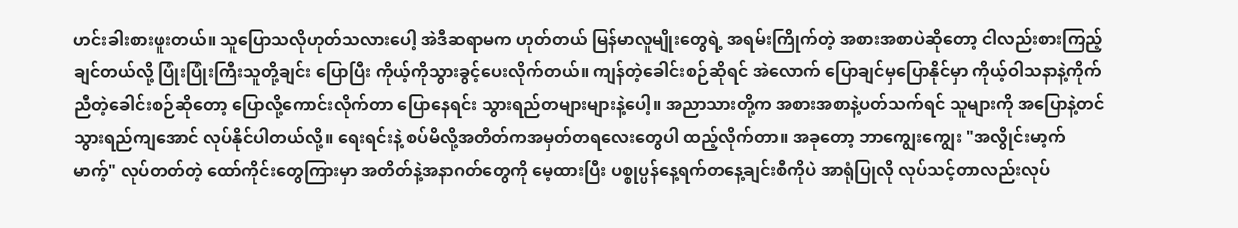ဟင်းခါးစားဖူးတယ်။ သူပြောသလိုဟုတ်သလားပေါ့ အဲဒီဆရာမက ဟုတ်တယ် မြန်မာလူမျိုးတွေရဲ့ အရမ်းကြိုက်တဲ့ အစားအစာပဲဆိုတော့ ငါလည်းစားကြည့်ချင်တယ်လို့ ပြုံးပြုံးကြီးသူတို့ချင်း ပြောပြီး ကိုယ့်ကိုသွားခွင့်ပေးလိုက်တယ်။ ကျန်တဲ့ခေါင်းစဉ်ဆိုရင် အဲလောက် ပြောချင်မှပြောနိုင်မှာ ကိုယ့်ဝါသနာနဲ့ကိုက်ညီတဲ့ခေါင်းစဉ်ဆိုတော့ ပြောလို့ကောင်းလိုက်တာ ပြောနေရင်း သွားရည်တများများနဲ့ပေါ့။ အညာသားတို့က အစားအစာနဲ့ပတ်သက်ရင် သူများကို အပြောနဲ့တင် သွားရည်ကျအောင် လုပ်နိုင်ပါတယ်လို့။ ရေးရင်းနဲ့ စပ်မိလို့အတိတ်ကအမှတ်တရလေးတွေပါ ထည့်လိုက်တာ။ အခုတော့ ဘာကျွေးကျွေး "အလွိုင်းမာ့က်မာက့်" လုပ်တတ်တဲ့ ထော်ကိုင်းတွေကြားမှာ အတိတ်နဲ့အနာဂတ်တွေကို မေ့ထားပြီး ပစ္စုပ္ပန်နေ့ရက်တနေ့ချင်းစီကိုပဲ အာရုံပြုလို လုပ်သင့်တာလည်းလုပ်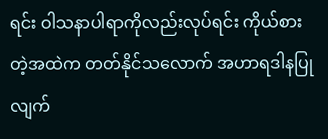ရင်း ဝါသနာပါရာကိုလည်းလုပ်ရင်း ကိုယ်စားတဲ့အထဲက တတ်နိုင်သလောက် အဟာရဒါနပြုလျက်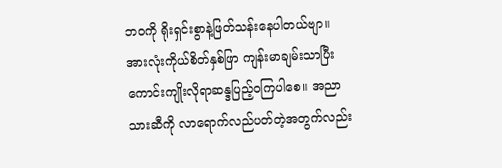ဘဝကို ရိုးရှင်းစွာနဲ့ဖြတ်သန်းနေပါတယ်ဗျာ။
အားလုံးကိုယ်စိတ်နှစ်ဖြာ ကျန်းမာချမ်းသာပြီး ကောင်းကျိုးလိုရာဆန္ဒပြည့်ဝကြပါစေ။ အညာသားဆီကို လာရောက်လည်ပတ်တဲ့အတွက်လည်း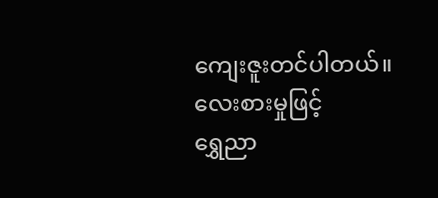ကျေးဇူးတင်ပါတယ်။
လေးစားမှုဖြင့်
ရွှေညာ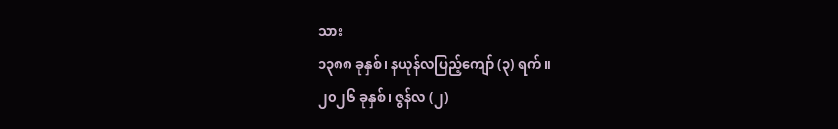သား
၁၃၈၈ ခုနှစ်၊ နယုန်လပြည့်ကျော် (၃) ရက်။
၂၀၂၆ ခုနှစ်၊ ဇွန်လ (၂)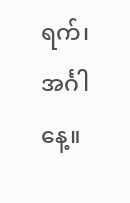ရက်၊ အင်္ဂါနေ့။